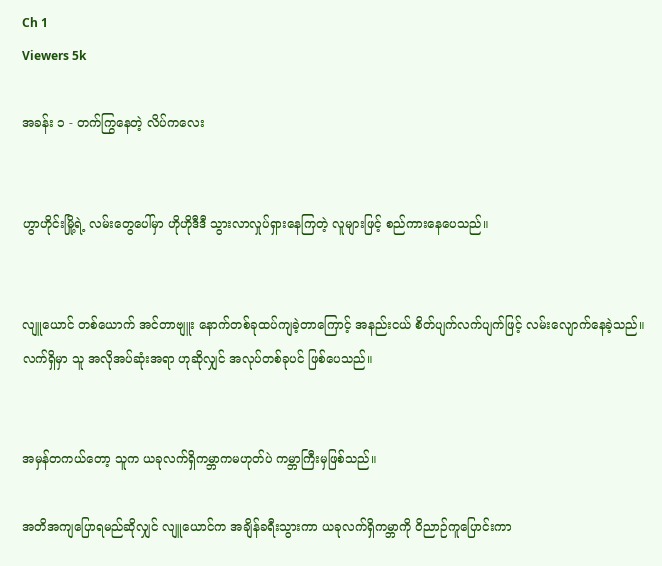Ch 1
Viewers 5k

အခန်း ၁ - တက်ကြွနေတဲ့ လိပ်ကလေး


ဟွာဟိုင်းမြို့ရဲ့ လမ်းတွေပေါ်မှာ ဟိုဟိုဒီဒီ သွားလာလှုပ်ရှားနေကြတဲ့ လူများဖြင့် စည်ကားနေပေသည်။


လျူယောင် တစ်ယောက် အင်တာဗျူး နောက်တစ်ခုထပ်ကျခဲ့တာကြောင့် အနည်းငယ် စိတ်ပျက်လက်ပျက်ဖြင့် လမ်းလျောက်နေခဲ့သည်။ လက်ရှိမှာ သူ အလိုအပ်ဆုံးအရာ ဟုဆိုလျှင် အလုပ်တစ်ခုပင် ဖြစ်ပေသည်။


အမှန်တကယ်တော့ သူက ယခုလက်ရှိကမ္ဘာကမဟုတ်ပဲ ကမ္ဘာကြီးမှဖြစ်သည်။

အတိအကျပြောရမည်ဆိုလျှင် လျူယောင်က အချိန်ခရီးသွားကာ ယခုလက်ရှိကမ္ဘာကို ဝိညာဉ်ကူပြောင်းကာ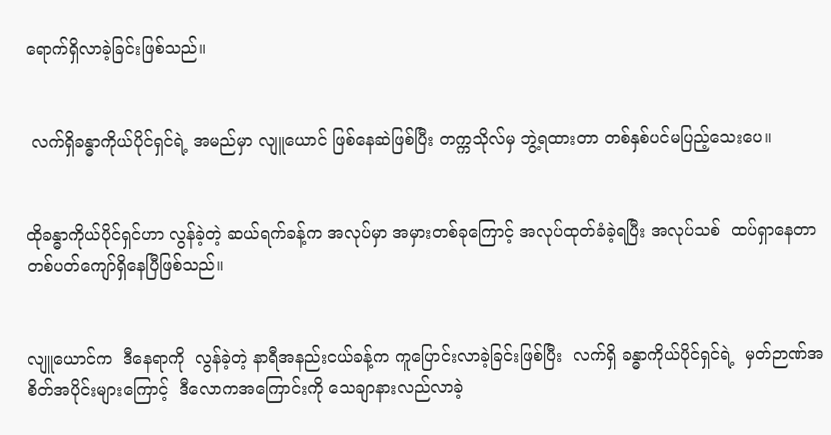ရောက်ရှိလာခဲ့ခြင်းဖြစ်သည်။


 လက်ရှိခန္ဓာကိုယ်ပိုင်ရှင်ရဲ့ အမည်မှာ လျူယောင် ဖြစ်နေဆဲဖြစ်ပြီး တက္ကသိုလ်မှ ဘွဲ့ရထားတာ တစ်နှစ်ပင်မပြည့်သေးပေ။


ထိုခန္ဓာကိုယ်ပိုင်ရှင်ဟာ လွန်ခဲ့‌တဲ့ ဆယ်ရက်ခန့်က အလုပ်မှာ အမှားတစ်ခုကြောင့် အလုပ်ထုတ်ခံခဲ့ရပြီး အလုပ်သစ်  ထပ်ရှာနေတာ တစ်ပတ်ကျော်ရှိနေပြီဖြစ်သည်။


လျူယောင်က  ဒီနေရာကို  လွန်ခဲ့တဲ့ နာရီအနည်းငယ်ခန့်က ကူပြောင်းလာခဲ့ခြင်းဖြစ်ပြီး  လက်ရှိ ခန္ဓာကိုယ်ပိုင်ရှင်ရဲ့  မှတ်ဉာဏ်အစိတ်အပိုင်းများကြောင့်  ဒီလောကအကြောင်းကို သေချာနားလည်လာခဲ့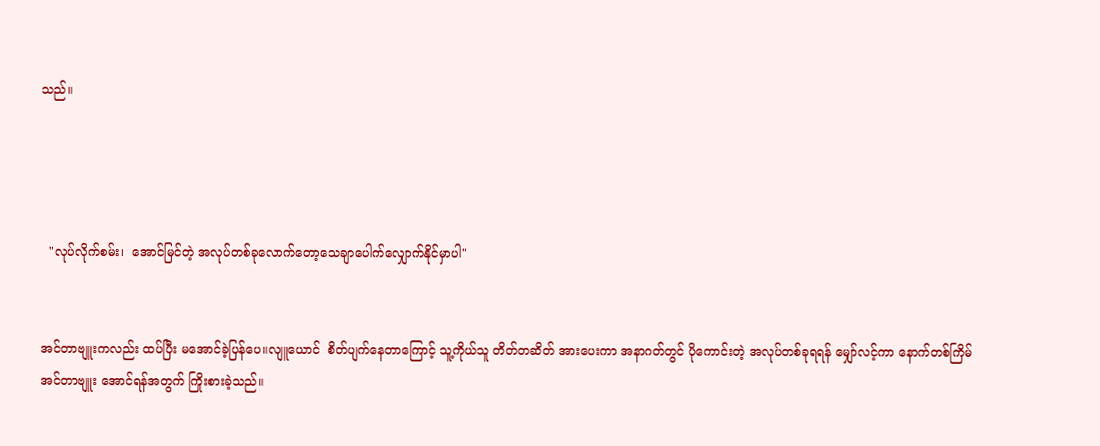သည်။




  "လုပ်လိုက်စမ်း၊  အောင်မြင်တဲ့ အလုပ်တစ်ခုလောက်တော့သေချာပေါက်လျှောက်နိုင်မှာပါ"


အင်တာဗျူးကလည်း ထပ်ပြီး မအောင်ခဲ့ပြန်ပေ။လျူယောင်  စိတ်ပျက်နေတာကြောင့် သူ့ကိုယ်သူ တိတ်တဆိတ် အားပေးကာ အနာဂတ်တွင် ပိုကောင်းတဲ့ အလုပ်တစ်ခုရရန် မျှော်လင့်ကာ နောက်တစ်ကြိမ် အင်တာဗျူး အောင်ရန်အတွက် ကြိုးစားခဲ့သည်။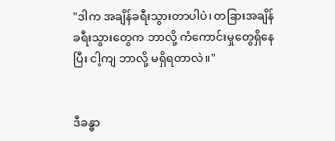"ဒါက အချိန်ခရီးသွားတာပါပဲ၊ တခြားအချိန်ခရီးသွားတွေက ဘာလို့ ကံကောင်းမှုတွေရှိနေပြီး ငါ့ကျ ဘာလို့ မရှိရတာလဲ။"


ဒီခန္ဓာ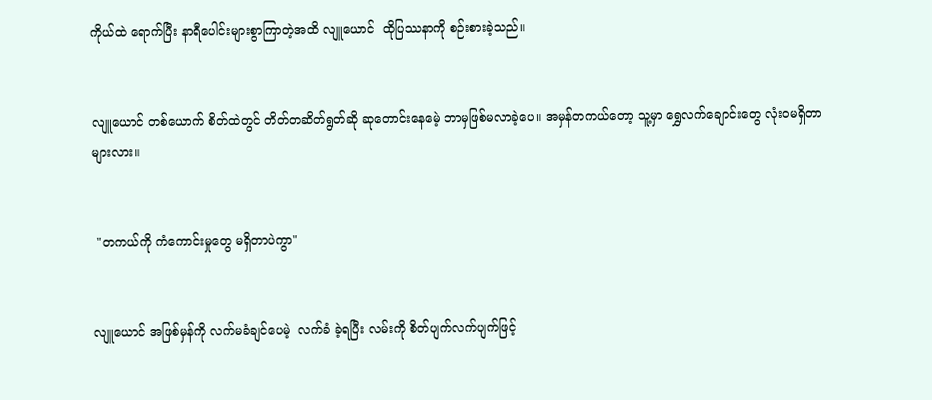ကိုယ်ထဲ ရောက်ပြီး နာရီပေါင်းများစွာကြာတဲ့အထိ လျူယောင်  ထိုပြဿနာကို စဉ်းစားခဲ့သည်။


လျူယောင် တစ်ယောက် စိတ်ထဲတွင် တိတ်တဆိတ်ရွတ်ဆို ဆုတောင်းနေမေဲ့ ဘာမှဖြစ်မလာခဲ့ပေ။ အမှန်တကယ်တော့ သူ့မှာ ရွှေလက်ချောင်းတွေ လုံးဝမရှိတာများလား။


 "တကယ်ကို ကံကောင်းမှုတွေ မရှိတာပဲကွာ"


လျူယောင် အဖြစ်မှန်ကို လက်မခံချင်ပေမဲ့  လက်ခံ ခဲ့ရပြီး လမ်းကို စိတ်ပျက်လက်ပျက်ဖြင့်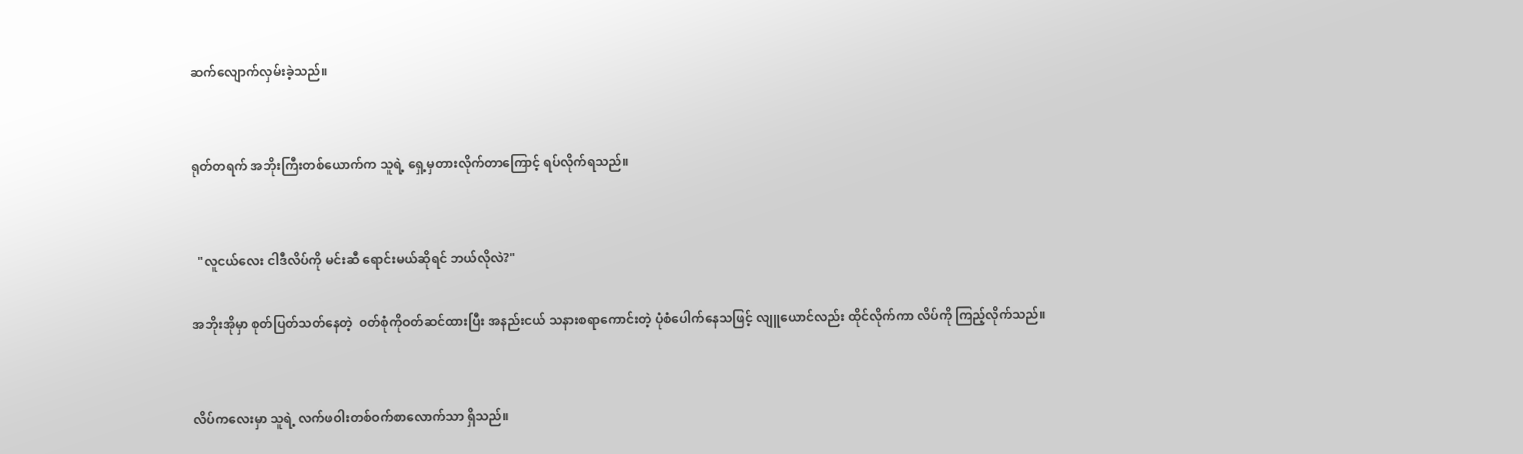ဆက်လျောက်လှမ်းခဲ့သည်။


ရုတ်တရက် အဘိုးကြီးတစ်ယောက်က သူရဲ့ ရှေ့မှတားလိုက်တာကြောင့် ရပ်လိုက်ရသည်။


  "လူငယ်လေး ငါဒီလိပ်ကို မင်းဆီ ရောင်းမယ်ဆိုရင် ဘယ်လိုလဲ?"

အဘိုးအိုမှာ စုတ်ပြတ်သတ်နေတဲ့  ၀တ်စုံကိုဝတ်ဆင်ထားပြီး အနည်းငယ် သနားစရာကောင်းတဲ့ ပုံစံပေါက်နေသဖြင့် လျူယောင်လည်း ထိုင်လိုက်ကာ လိပ်ကို ကြည့်လိုက်သည်။


လိပ်ကလေးမှာ သူရဲ့ လက်ဖဝါးတစ်ဝက်စာလောက်သာ ရှိသည်။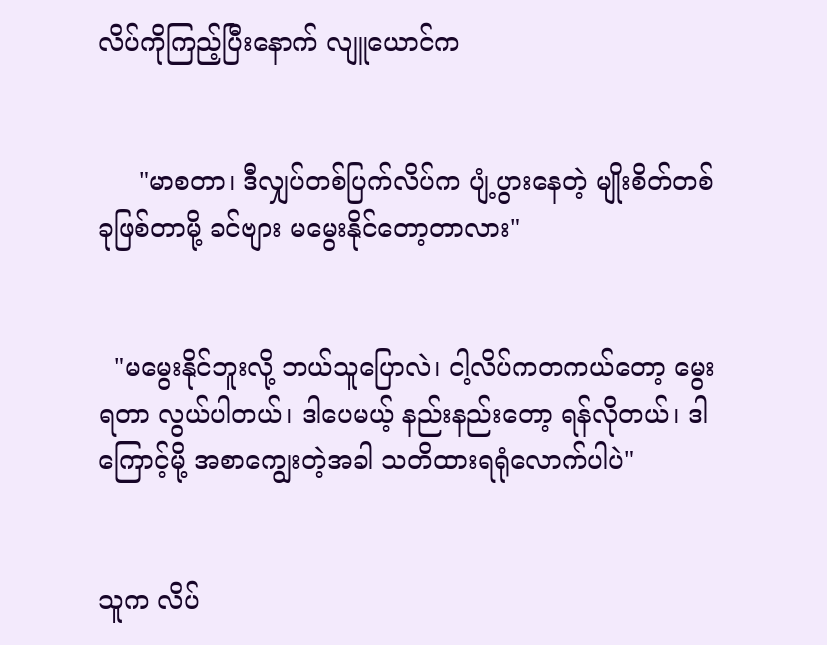လိပ်ကိုကြည့်ပြီးနောက် လျူယောင်က


     "မာစတာ၊ ဒီလျှပ်တစ်ပြက်လိပ်က ပျံ့ပွားနေတဲ့ မျိုးစိတ်တစ်ခုဖြစ်တာမို့ ခင်ဗျား မမွေးနိုင်တော့တာလား"


  "မမွေးနိုင်ဘူးလို့ ဘယ်သူပြောလဲ၊ ငါ့လိပ်ကတကယ်တော့ မွေးရတာ လွယ်ပါတယ်၊ ဒါပေမယ့် နည်းနည်းတော့ ရန်လိုတယ်၊ ဒါကြောင့်မို့ အစာကျွေးတဲ့အခါ သတိထားရရုံလောက်ပါပဲ"


သူက လိပ်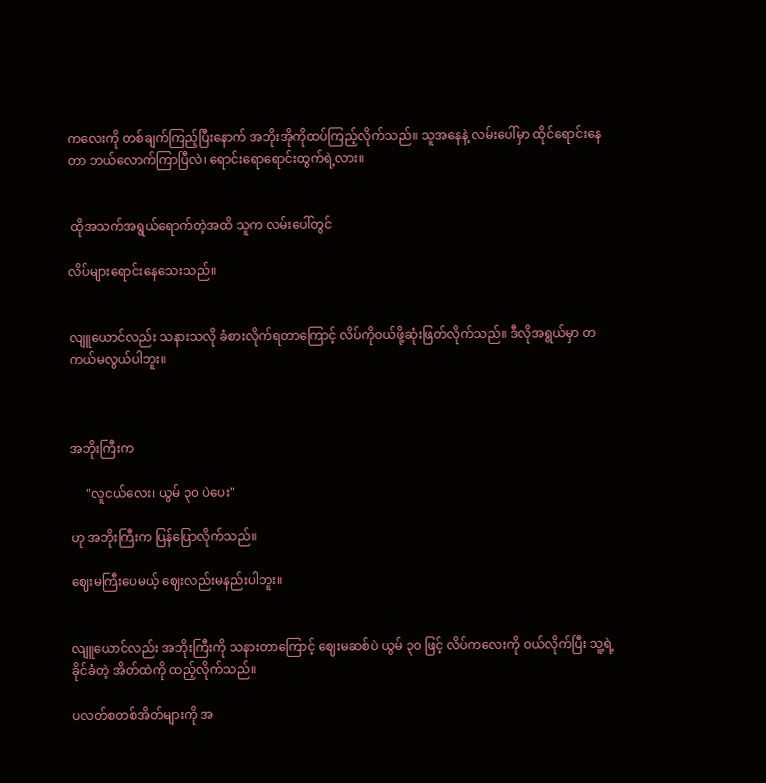ကလေးကို တစ်ချက်ကြည့်ပြီးနောက် အဘိုးအိုကိုထပ်ကြည့်လိုက်သည်။ သူ‌အနေနဲ့ လမ်းပေါ်မှာ ထိုင်ရောင်းနေတာ ဘယ်လောက်ကြာပြီလဲ၊‌ ရောင်းရောရောင်းထွက်ရဲ့လား။


 ထိုအသက်အရွယ်ရောက်တဲ့အထိ သူက လမ်းပေါ်တွင်

လိပ်များရောင်းနေသေးသည်။


လျူယောင်လည်း သနားသလို ခံစားလိုက်ရတာကြောင့် လိပ်ကိုဝယ်ဖို့ဆုံးဖြတ်လိုက်သည်။ ဒီလိုအရွယ်မှာ တကယ်မလွယ်ပါဘူး။



အဘိုးကြီးက

     "လူငယ်‌လေး၊ ယွမ် ၃၀ ပဲပေး"

ဟု အဘိုးကြီးက ပြန်ပြောလိုက်သည်။

ဈေးမကြီးပေမယ့် ဈေးလည်းမနည်းပါဘူး။


လျူယောင်လည်း အဘိုးကြီးကို သနားတာကြောင့် ဈေးမဆစ်ပဲ ယွမ် ၃၀ ဖြင့် လိပ်ကလေးကို ဝယ်လိုက်ပြီး သူ့ရဲ့ ခိုင်ခံတဲ့ အိတ်ထဲကို ထည့်လိုက်သည်။

ပလတ်စတစ်အိတ်များကို အ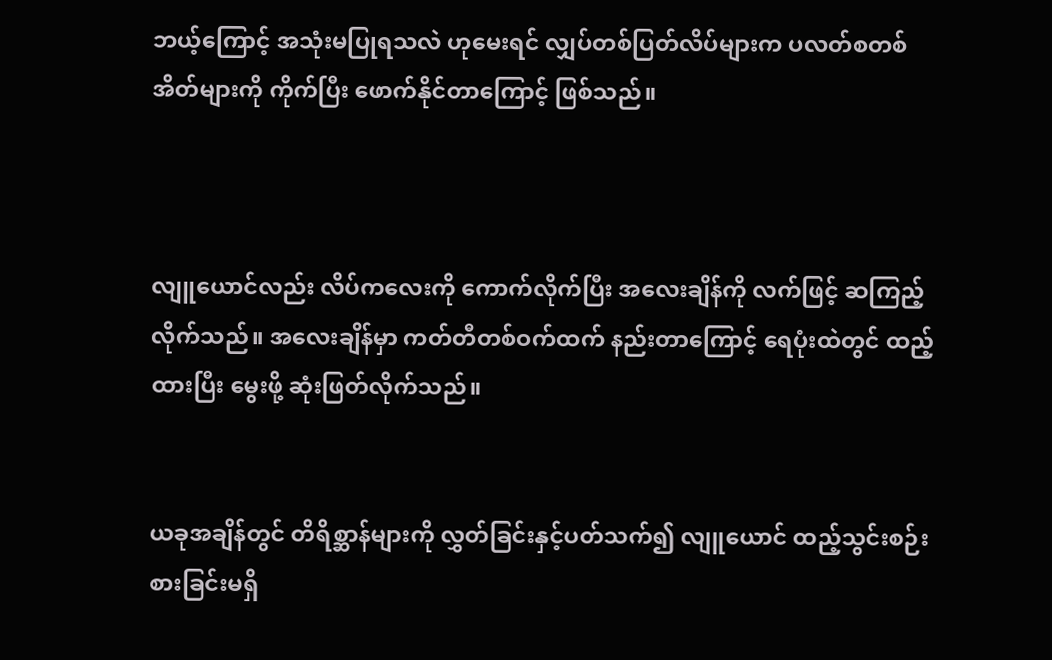ဘယ့်ကြောင့် အသုံးမပြုရသလဲ ဟုမေးရင် လျှပ်တစ်ပြတ်လိပ်များက ပလတ်စတစ်အိတ်များကို ကိုက်ပြီး ဖောက်နိုင်တာကြောင့် ဖြစ်သည်။



လျူယောင်လည်း လိပ်ကလေးကို ကောက်လိုက်ပြီး အလေးချိန်ကို လက်ဖြင့် ဆကြည့်လိုက်သည်။ အလေးချိန်မှာ ကတ်တီတစ်ဝက်ထက် နည်းတာကြောင့် ရေပုံးထဲတွင် ထည့်ထားပြီး မွေးဖို့ ဆုံးဖြတ်လိုက်သည်။


ယခုအချိန်တွင် တိရိစ္ဆာန်များကို လွှတ်ခြင်းနှင့်ပတ်သက်၍ လျူယောင် ထည့်သွင်းစဉ်းစားခြင်းမရှိ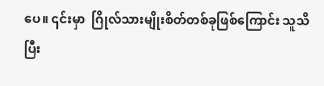ပေ။ ၎င်းမှာ  ဂြိုလ်သားမျိုးစိတ်တစ်ခုဖြစ်ကြောင်း သူသိပြီး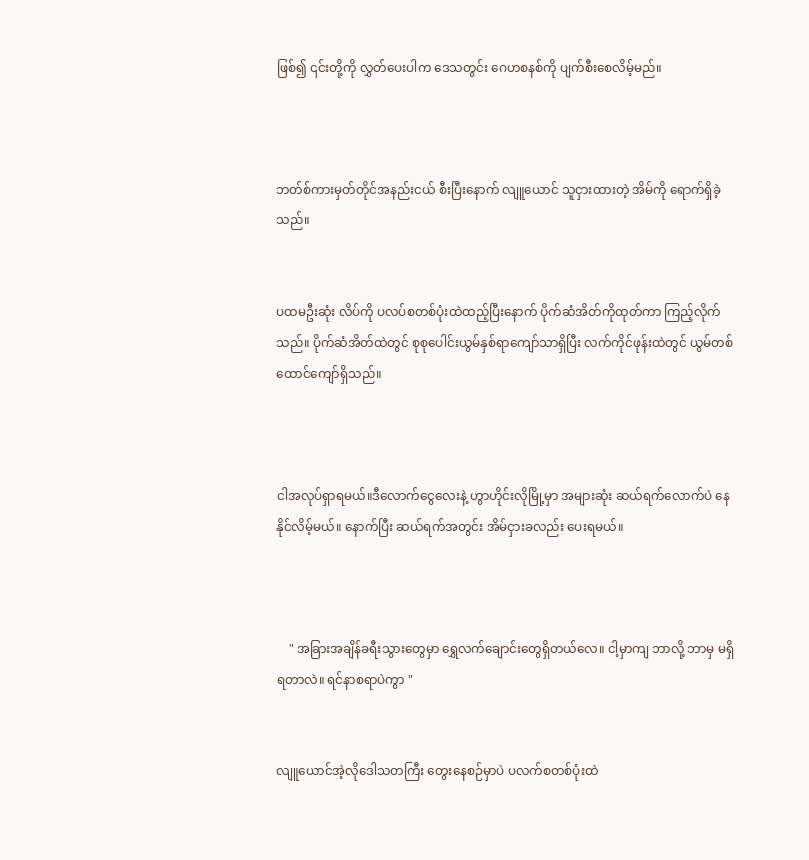ဖြစ်၍ ၎င်းတို့ကို လွှတ်ပေးပါက ဒေသတွင်း ဂေဟစနစ်ကို ပျက်စီးစေလိမ့်မည်။



ဘတ်စ်ကားမှတ်တိုင်အနည်းငယ် စီးပြီးနောက် လျူယောင် သူငှားထားတဲ့ အိမ်ကို ရောက်ရှိခဲ့သည်။


ပထမဦးဆုံး လိပ်ကို ပလပ်စတစ်ပုံးထဲထည့်ပြီးနောက် ပိုက်ဆံအိတ်ကိုထုတ်ကာ ကြည့်လိုက်သည်။ ပိုက်ဆံအိတ်ထဲတွင် စုစုပေါင်းယွမ်နှစ်ရာကျော်သာရှိပြီး လက်ကိုင်ဖုန်းထဲတွင် ယွမ်တစ်ထောင်ကျော်ရှိသည်။



ငါအလုပ်ရှာရမယ်။ဒီလောက်ငွေလေးနဲ့ ဟွာဟိုင်းလိုမြို့မှာ အများဆုံး ဆယ်ရက်လောက်ပဲ နေနိုင်လိမ့်မယ်။ နောက်ပြီး ဆယ်ရက်အတွင်း အိမ်ငှားခလည်း ပေးရမယ်။



    " အခြားအချိန်ခရီးသွားတွေမှာ ရွှေလက်ချောင်းတွေရှိတယ်လေ။ ငါ့မှာကျ ဘာလို့ ဘာမှ မရှိရတာလဲ။ ရင်နာစရာပဲကွာ "


လျူယောင်အဲ့လိုဒေါသတကြီး တွေးနေစဉ်မှာပဲ ပလက်စတစ်ပုံးထဲ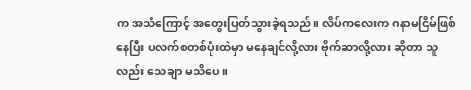က အသံကြောင့် အတွေးပြတ်သွားခဲ့ရသည်။ လိပ်ကလေးက ဂနာမငြိမ်ဖြစ်နေပြီး ပလက်စတစ်ပုံးထဲမှာ မနေချင်လို့လား ဗိုက်ဆာလို့လား ဆိုတာ သူလည်း သေချာ မသိပေ။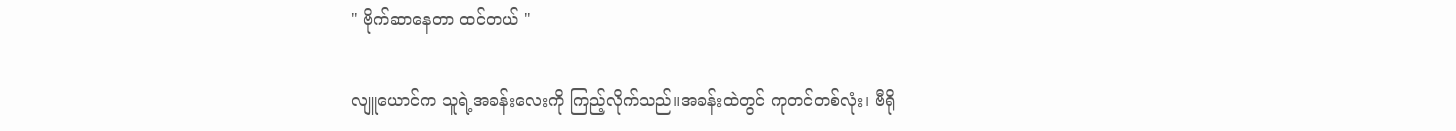" ဗိုက်ဆာနေတာ ထင်တယ် "

လျူယောင်က သူရဲ့အခန်းလေးကို ကြည့်လိုက်သည်။အခန်းထဲတွင် ကုတင်တစ်လုံး၊ ဗီရို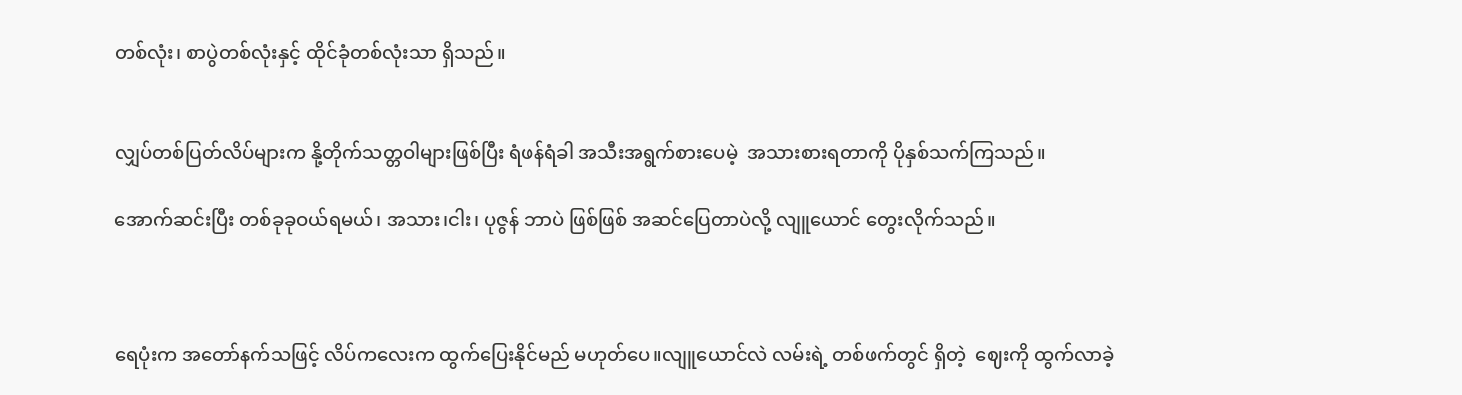တစ်လုံး၊ စာပွဲတစ်လုံးနှင့် ထိုင်ခုံတစ်လုံးသာ ရှိသည်။


လျှပ်တစ်ပြတ်လိပ်များက နို့တိုက်သတ္တဝါများဖြစ်ပြီး ရံဖန်ရံခါ အသီးအရွက်စားပေမဲ့  အသားစားရတာကို ပိုနှစ်သက်ကြသည်။

အောက်ဆင်းပြီး တစ်ခုခုဝယ်ရမယ်၊ အသား၊ငါး၊ ပုဇွန် ဘာပဲ ဖြစ်ဖြစ် အဆင်ပြေတာပဲလို့ လျူယောင် တွေးလိုက်သည်။



ရေပုံးက အတော်‌နက်သဖြင့် လိပ်ကလေးက ထွက်ပြေးနိုင်မည် မဟုတ်ပေ။လျူယောင်လဲ လမ်းရဲ့ တစ်ဖက်တွင် ရှိတဲ့  ဈေးကို ထွက်လာခဲ့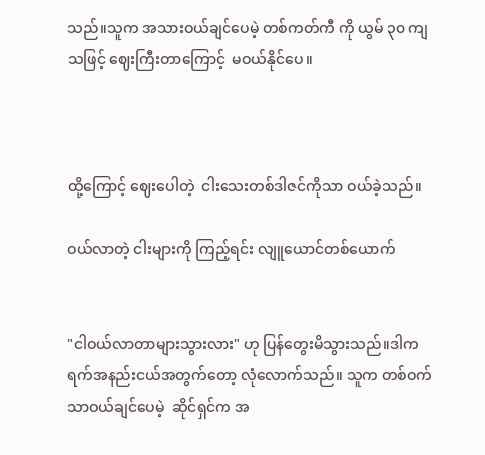သည်။သူက အသားဝယ်ချင်ပေမဲ့ တစ်ကတ်ကီ ကို ယွမ် ၃၀ ကျသဖြင့် ဈေးကြီးတာကြောင့်  မဝယ်နိုင်ပေ။



ထို့ကြောင့် ဈေးပေါတဲ့  ငါးသေးတစ်ဒါဇင်ကိုသာ ဝယ်ခဲ့သည်။

ဝယ်လာတဲ့ ငါးများကို ကြည့်ရင်း လျူယောင်တစ်ယောက်


"ငါဝယ်လာတာများသွားလား" ဟု ပြန်တွေးမိသွားသည်။ဒါက ရက်အနည်းငယ်အတွက်တော့ လုံလောက်သည်။ သူက တစ်ဝက်သာဝယ်ချင်ပေမဲ့  ဆိုင်ရှင်က အ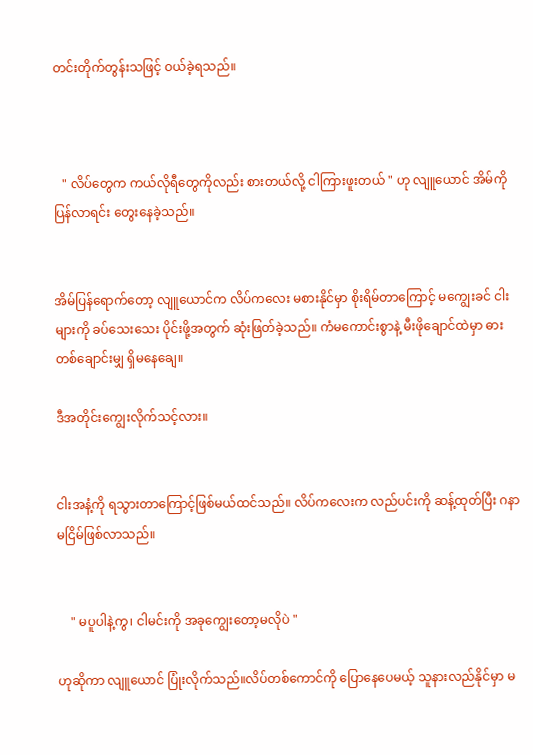တင်းတိုက်တွန်းသဖြင့် ဝယ်ခဲ့ရသည်။



   " လိပ်တွေက ကယ်လိုရီတွေကိုလည်း စားတယ်လို့ ငါကြားဖူးတယ် " ဟု လျူယောင် အိမ်ကို ပြန်လာရင်း တွေးနေခဲ့သည်။


အိမ်ပြန်ရောက်တော့ လျူယောင်က လိပ်ကလေး မစားနိုင်မှာ စိုးရိမ်တာကြောင့် မကျွေးခင် ငါးများကို ခပ်သေးသေး ပိုင်းဖို့အတွက် ဆုံးဖြတ်ခဲ့သည်။ ကံမကောင်းစွာနဲ့ မီးဖိုချောင်ထဲမှာ ဓားတစ်ချောင်းမျှ ရှိမနေချေ။

ဒီအတိုင်းကျွေးလိုက်သင့်လား။


ငါးအနံ့ကို ရသွားတာကြောင့်ဖြစ်မယ်ထင်သည်။ လိပ်ကလေးက လည်ပင်းကို ဆန့်ထုတ်ပြီး ဂနာမငြိမ်ဖြစ်လာသည်။


    " မပူပါနဲ့ကွ၊ ငါမင်းကို အခုကျွေးတော့မလိုပဲ "

ဟုဆိုကာ လျူယောင် ပြုံးလိုက်သည်။လိပ်တစ်ကောင်ကို ပြောနေပေမယ့် သူနားလည်နိုင်မှာ မ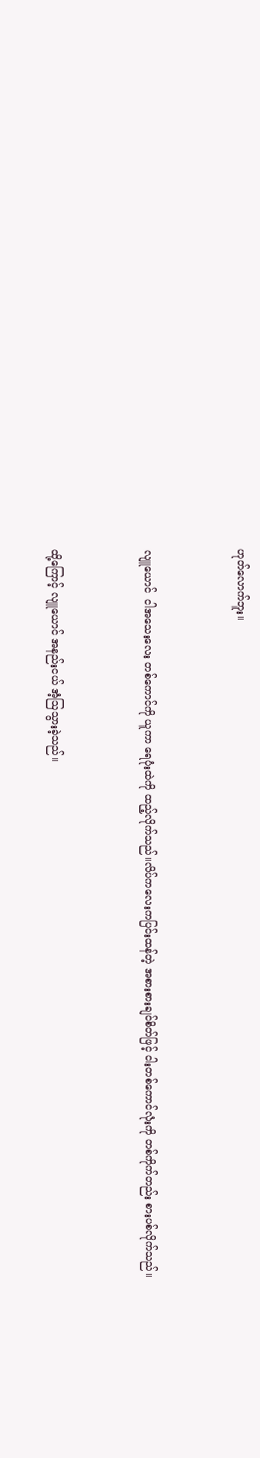ဟုတ်လောက်ဘူး။


လျူယောင်  ငါ‌အသေးလေး တစ်ကောင်ကို ယူကာ ရေပုံးထဲကို ထည့်လိုက်သည်။လိပ်ကလေးကပြင်းထန်တဲ့ အစားစားချင်စိတ်ဖြင့် ငါးတစ်ကောင်လုံးကို တစ်ကိုက်တည်း စားပစ်လိုက်သည်။


ထို့ကြောင့် လျူယောင် အနည်းငယ် အံ့ဩသွားခဲ့သည်။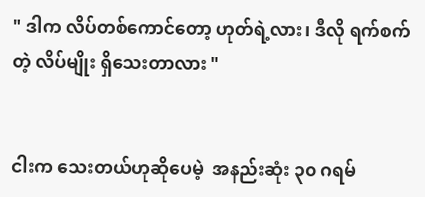" ဒါက လိပ်တစ်ကောင်တော့ ဟုတ်ရဲ့လား၊ ဒီလို ရက်စက်တဲ့ လိပ်မျိုး ရှိသေးတာလား "


ငါးက သေးတယ်ဟုဆိုပေမဲ့  အနည်းဆုံး ၃၀ ဂရမ်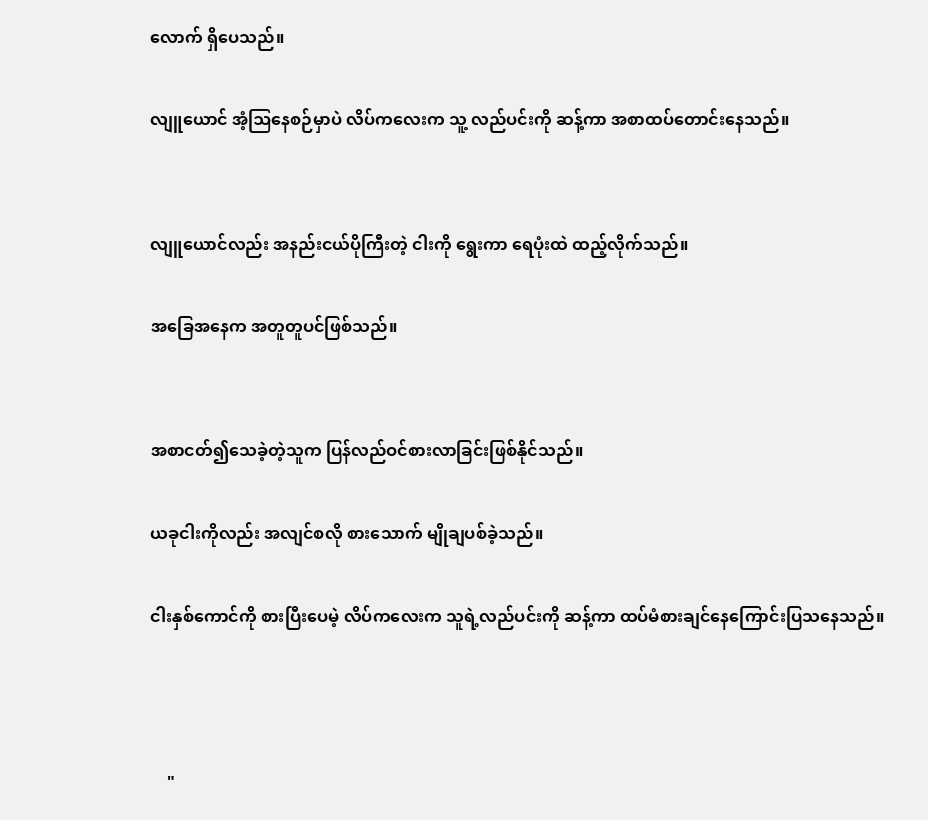လောက် ရှိပေသည်။

လျူယောင် အံ့ဩနေစဉ်မှာပဲ လိပ်ကလေးက သူ့ လည်ပင်းကို ဆန့်ကာ အစာထပ်တောင်းနေသည်။


လျူယောင်လည်း အနည်းငယ်ပိုကြီးတဲ့ ငါးကို ရွေးကာ ရေပုံးထဲ ထည့်လိုက်သည်။

အခြေအနေက အတူတူပင်ဖြစ်သည်။


အစာငတ်၍သေခဲ့တဲ့သူက ပြန်လည်ဝင်စားလာခြင်းဖြစ်နိုင်သည်။

ယခုငါးကိုလည်း အလျင်စလို စားသောက် မျိုချပစ်ခဲ့သည်။

ငါးနှစ်ကောင်ကို စားပြီးပေမဲ့ လိပ်ကလေးက သူရဲ့လည်ပင်းကို ဆန့်ကာ ထပ်မံစားချင်နေကြောင်းပြသနေသည်။



    "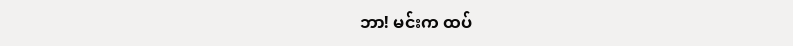ဘာ! မင်းက ထပ်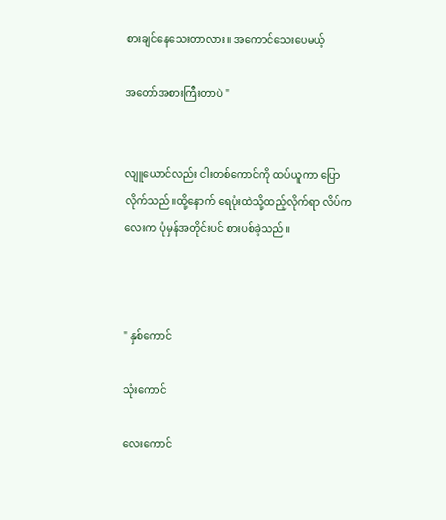စားချင်နေသေးတာလား။ အကောင်သေးပေမယ့်

အတော်အစားကြီးတာပဲ "


လျူယောင်လည်း ငါးတစ်ကောင်ကို ထပ်ယူကာ ပြောလိုက်သည်။ထို့နောက် ရေပုံးထဲသို့ထည့်လိုက်ရာ လိပ်ကလေးက ပုံမှန်အတိုင်းပင် စားပစ်ခဲ့သည်။



" နှစ်ကောင်

သုံးကောင်

လေးကောင်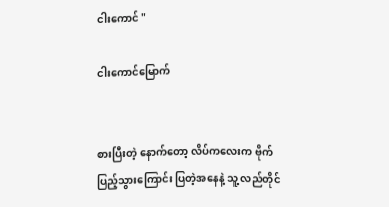ငါးကောင် "

ငါးကောင်မြောက်


စားပြီးတဲ့ နောက်တော့ လိပ်ကလေးက ဗိုက်ပြည့်သွားကြောင်း ပြတဲ့အနေနဲ့ သူ့ လည်တိုင်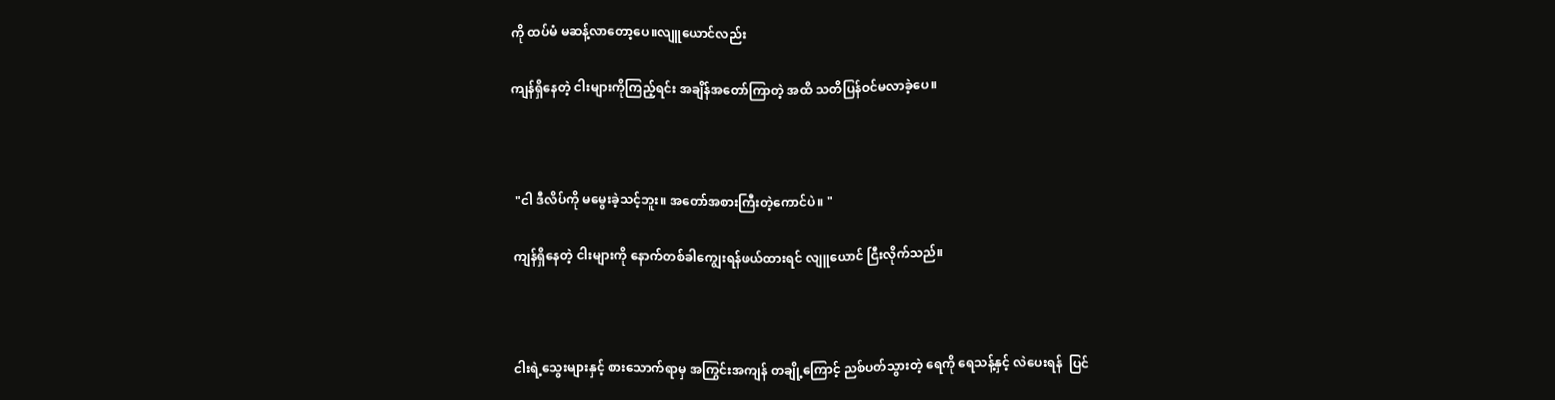ကို ထပ်မံ မဆန့်လာတော့ပေ။လျူယောင်လည်း

ကျန်ရှိနေတဲ့ ငါးများကိုကြည့်ရင်း အချိန်အတော်ကြာတဲ့ အထိ သတိပြန်ဝင်မလာခဲ့ပေ။



 "ငါ ဒီလိပ်ကို မမွေးခဲ့သင့်ဘူး။ အတော်အစားကြီးတဲ့ကောင်ပဲ။ "

ကျန်ရှိနေတဲ့ ငါးများကို နောက်တစ်ခါကျွေးရန်ဖယ်ထားရင် လျူယောင် ငြီးလိုက်သည်။



ငါးရဲ့သွေးများနှင့် စားသောက်ရာမှ အကြွင်းအကျန် တချို့ကြောင့် ညစ်ပတ်သွားတဲ့ ရေကို ရေသန့်နှင့် လဲပေးရန်  ပြင်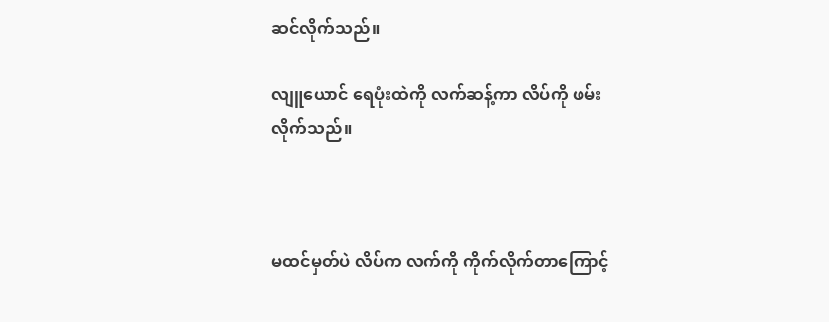ဆင်လိုက်သည်။

လျူယောင် ရေပုံးထဲကို လက်ဆန့်ကာ လိပ်ကို ဖမ်းလိုက်သည်။



မထင်မှတ်ပဲ လိပ်က လက်ကို ကိုက်လိုက်တာကြောင့်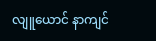လျူယောင် နာကျင်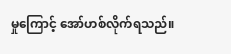မှုကြောင့် အော်ဟစ်လိုက်ရသည်။